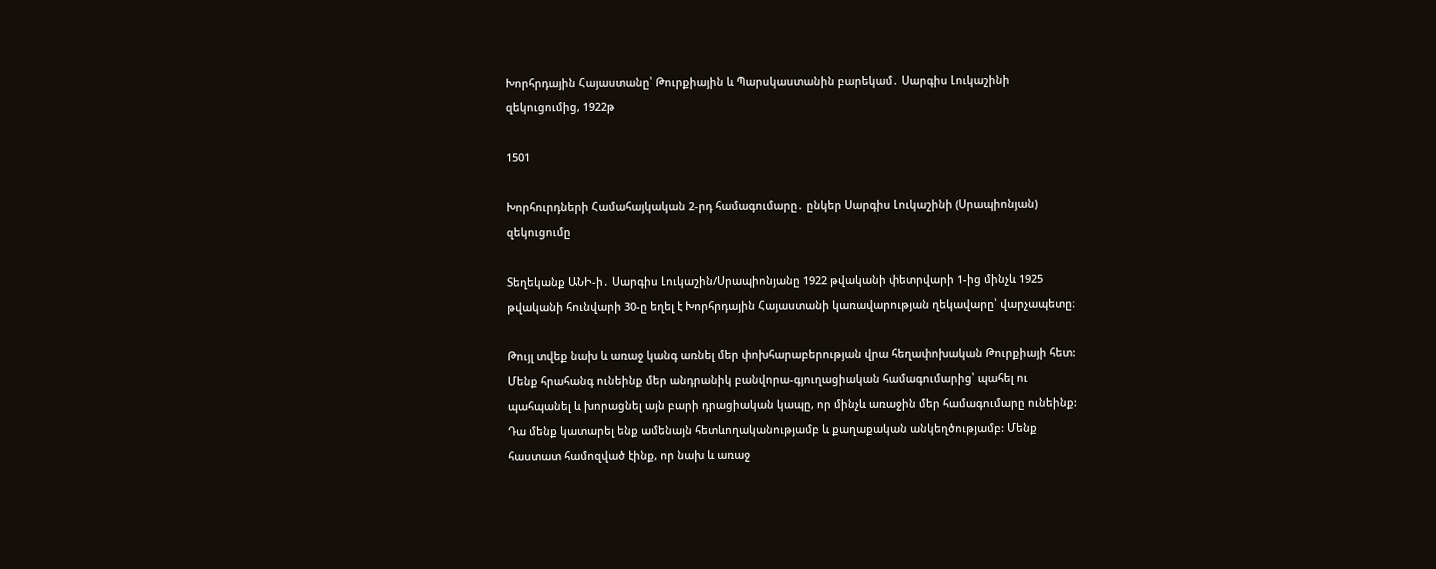Խորհրդային Հայաստանը՝ Թուրքիային և Պարսկաստանին բարեկամ․ Սարգիս Լուկաշինի զեկուցումից, 1922թ

1501

Խորհուրդների Համահայկական 2-րդ համագումարը․ ընկեր Սարգիս Լուկաշինի (Սրապիոնյան) զեկուցումը

Տեղեկանք ԱՆԻ-ի․ Սարգիս Լուկաշին/Սրապիոնյանը 1922 թվականի փետրվարի 1-ից մինչև 1925 թվականի հունվարի 30-ը եղել է Խորհրդային Հայաստանի կառավարության ղեկավարը՝ վարչապետը։

Թույլ տվեք նախ և առաջ կանգ առնել մեր փոխհարաբերության վրա հեղափոխական Թուրքիայի հետ: Մենք հրահանգ ունեինք մեր անդրանիկ բանվորա-գյուղացիական համագումարից՝ պահել ու պահպանել և խորացնել այն բարի դրացիական կապը, որ մինչև առաջին մեր համագումարը ունեինք: Դա մենք կատարել ենք ամենայն հետևողականությամբ և քաղաքական անկեղծությամբ: Մենք հաստատ համոզված էինք, որ նախ և առաջ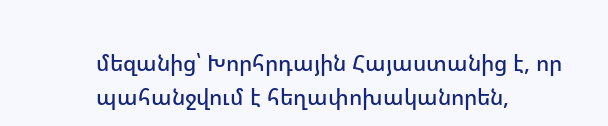մեզանից՝ Խորհրդային Հայաստանից է, որ պահանջվում է հեղափոխականորեն,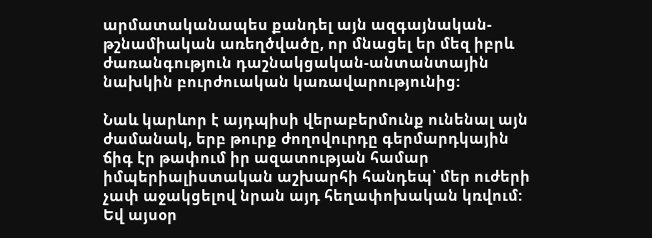արմատականապես քանդել այն ազգայնական-թշնամիական առեղծվածը, որ մնացել եր մեզ իբրև ժառանգություն դաշնակցական-անտանտային նախկին բուրժուական կառավարությունից:

Նաև կարևոր է այդպիսի վերաբերմունք ունենալ այն ժամանակ, երբ թուրք ժողովուրդը գերմարդկային ճիգ էր թափում իր ազատության համար իմպերիալիստական աշխարհի հանդեպ՝ մեր ուժերի չափ աջակցելով նրան այդ հեղափոխական կռվում: Եվ այսօր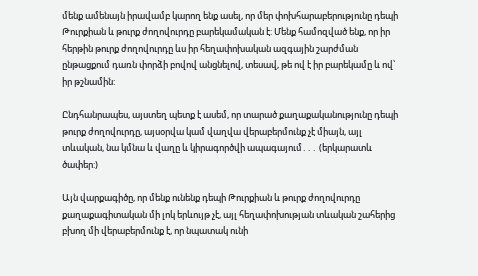մենք ամենայն իրավամբ կարող ենք ասել, որ մեր փոխհարաբերությունը դեպի Թուրքիան և թուրք ժողովուրդը բարեկամական է: Մենք համոզված ենք, որ իր հերթին թուրք ժողովուրդը ևս իր հեղափոխական ազգային շարժման ընթացքում դառն փորձի բովով անցնելով, տեսավ, թե ով է իր բարեկամը և ով՝ իր թշնամին:

Ընդհանրապես, այստեղ պետք է ասեմ, որ տարած քաղաքականությունը դեպի թուրք ժողովուրդը, այսօրվա կամ վաղվա վերաբերմունք չէ միայն, այլ տևական, նա կմնա և վաղը և կիրագործվի ապագայում․․․ (երկարատև ծափեր:)

Այն վարքագիծը, որ մենք ունենք դեպի Թուրքիան և թուրք ժողովուրդը քաղաքագիտական մի լոկ երևույթ չէ, այլ հեղափոխության տևական շահերից բխող մի վերաբերմունք է, որ նպատակ ունի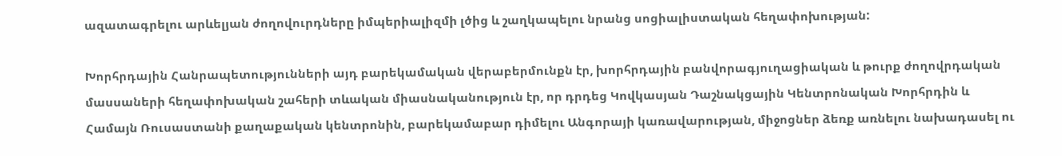ազատագրելու արևելյան ժողովուրդները իմպերիալիզմի լծից և շաղկապելու նրանց սոցիալիստական հեղափոխության:

Խորհրդային Հանրապետությունների այդ բարեկամական վերաբերմունքն էր, խորհրդային բանվորագյուղացիական և թուրք ժողովրդական մասսաների հեղափոխական շահերի տևական միասնականություն էր, որ դրդեց Կովկասյան Դաշնակցային Կենտրոնական Խորհրդին և Համայն Ռուսաստանի քաղաքական կենտրոնին, բարեկամաբար դիմելու Անգորայի կառավարության, միջոցներ ձեռք առնելու նախադասել ու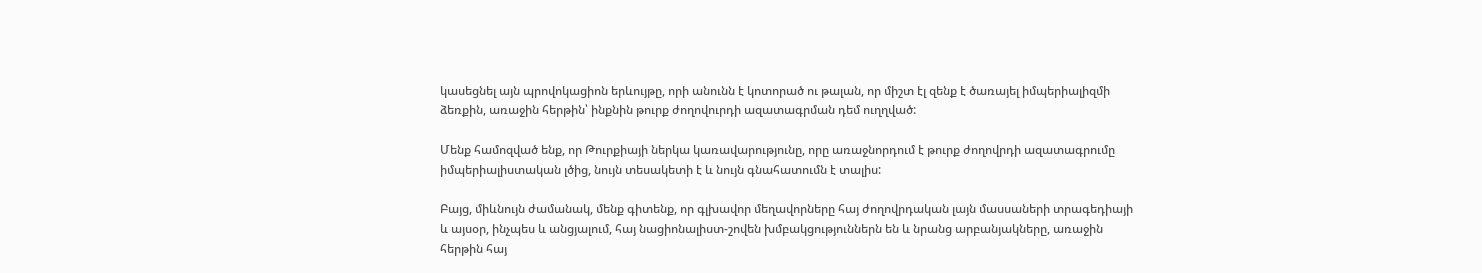կասեցնել այն պրովոկացիոն երևույթը, որի անունն է կոտորած ու թալան, որ միշտ էլ զենք է ծառայել իմպերիալիզմի ձեռքին, առաջին հերթին՝ ինքնին թուրք ժողովուրդի ազատագրման դեմ ուղղված:

Մենք համոզված ենք, որ Թուրքիայի ներկա կառավարությունը, որը առաջնորդում է թուրք ժողովրդի ազատագրումը իմպերիալիստական լծից, նույն տեսակետի է և նույն գնահատումն է տալիս:

Բայց, միևնույն ժամանակ, մենք գիտենք, որ գլխավոր մեղավորները հայ ժողովրդական լայն մասսաների տրագեդիայի և այսօր, ինչպես և անցյալում, հայ նացիոնալիստ-շովեն խմբակցություններն են և նրանց արբանյակները, առաջին հերթին հայ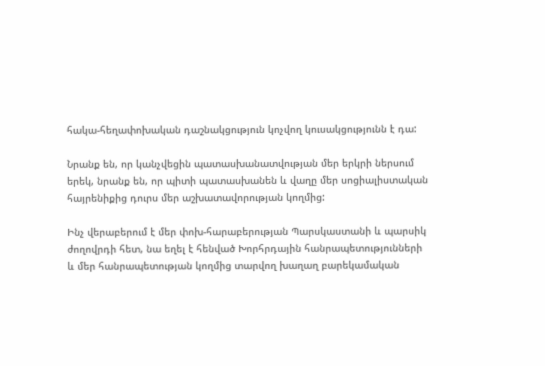հակա-հեղափոխական դաշնակցություն կոչվող կուսակցությունն է դա:

Նրանք են, որ կանչվեցին պատասխանատվության մեր երկրի ներսում երեկ, նրանք են, որ պիտի պատասխանեն և վաղը մեր սոցիալիստական հայրենիքից դուրս մեր աշխատավորության կողմից:

Ինչ վերաբերում է մեր փոխ-հարաբերության Պարսկաստանի և պարսիկ ժողովրդի հետ, նա եղել է հենված Խորհրդային հանրապետությունների և մեր հանրապետության կողմից տարվող խաղաղ բարեկամական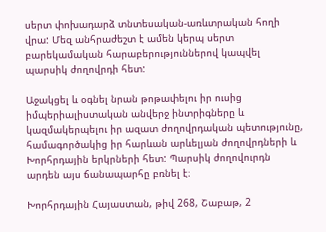սերտ փոխադարձ տնտեսական-առևտրական հողի վրա: Մեզ անհրաժեշտ է ամեն կերպ սերտ բարեկամական հարաբերություններով կապվել պարսիկ ժողովրդի հետ:

Աջակցել և օգնել նրան թոթափելու իր ուսից իմպերիալիստական անվերջ ինտրիգները և կազմակերպելու իր ազատ ժողովրդական պետությունը, համագործակից իր հարևան արևելյան ժողովրդների և Խորհրդային երկրների հետ: Պարսիկ ժողովուրդն արդեն այս ճանապարհը բռնել է։

Խորհրդային Հայաստան, թիվ 268, Շաբաթ, 2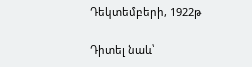Դեկտեմբերի, 1922թ

Դիտել նաև՝